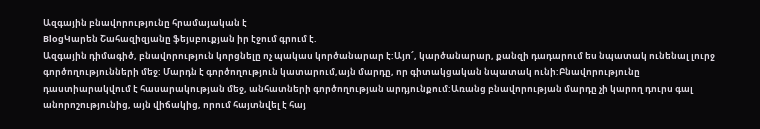Ազգային բնավորությունը հրամայական է
BlogԿարեն Շահազիզյանը ֆեյսբուքյան իր էջում գրում է.
Ազգային դիմագիծ, բնավորություն կորցնելը ոչ պակաս կործանարար է:Այո՜, կարծանարար, քանզի դադարում ես նպատակ ունենալ լուրջ գործողությունների մեջ: Մարդն է գործողություն կատարում,այն մարդը, որ գիտակցական նպատակ ունի:Բնավորությունը դաստիարակվում է հասարակության մեջ, անհատների գործողության արդյունքում:Առանց բնավորության մարդը չի կարող դուրս գալ անորոշությունից, այն վիճակից, որում հայտնվել է հայ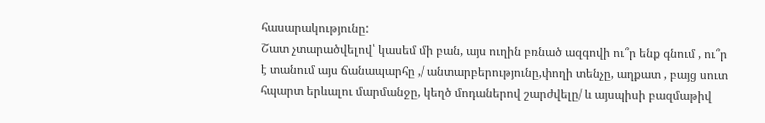հասարակությունը:
Շատ չտարածվելով՝ կասեմ մի բան, այս ուղին բռնած ազգովի ու՞ր ենք գնում , ու՞ր է տանում այս ճանապարհը ,/ անտարբերությունը,փողի տենչը, աղքատ , բայց սուտ հպարտ երևալու մարմանջը, կեղծ մոդաներով շարժվելը/ և այսպիսի բազմաթիվ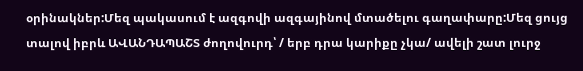օրինակներ:Մեզ պակասում է ազգովի ազգայինով մտածելու գաղափարը:Մեզ ցույց տալով իբրև ԱՎԱՆԴԱՊԱՇՏ ժողովուրդ՝ / երբ դրա կարիքը չկա/ ավելի շատ լուրջ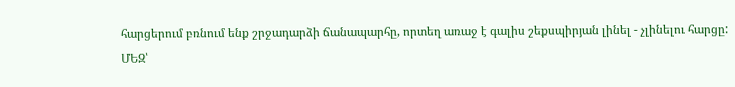հարցերում բռնում ենք շրջադարձի ճանապարհը, որտեղ առաջ է գալիս շեքսպիրյան լինել - չլինելու հարցը:
ՄԵԶ՝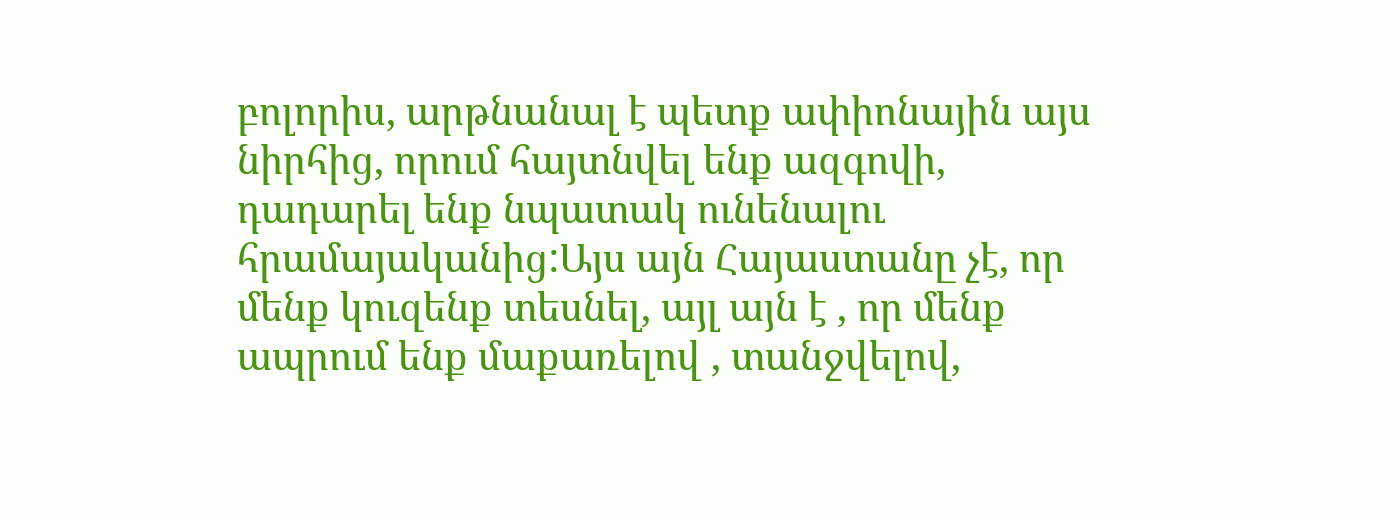բոլորիս, արթնանալ է պետք ափիոնային այս նիրհից, որում հայտնվել ենք ազգովի, դադարել ենք նպատակ ունենալու հրամայականից:Այս այն Հայաստանը չէ, որ մենք կուզենք տեսնել, այլ այն է , որ մենք ապրում ենք մաքառելով , տանջվելով,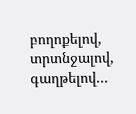բողոքելով, տրտնջալով, գաղթելով...